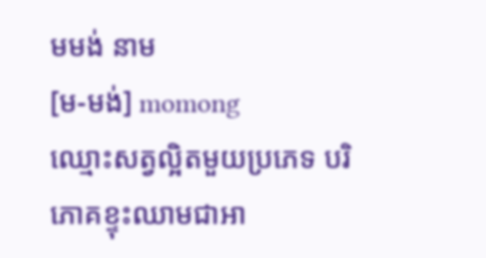មមង់ នាម
[ម-មង់] momong
ឈ្មោះសត្វល្អិតមួយប្រភេទ បរិភោគខ្ទុះឈាមជាអា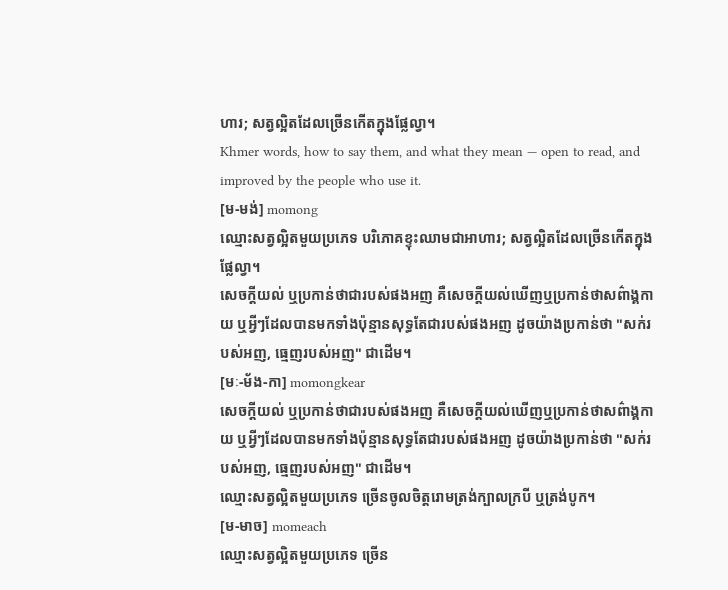ហារ; សត្វល្អិតដែលច្រើនកើតក្នុងផ្លែល្វា។
Khmer words, how to say them, and what they mean — open to read, and improved by the people who use it.
[ម-មង់] momong
ឈ្មោះសត្វល្អិតមួយប្រភេទ បរិភោគខ្ទុះឈាមជាអាហារ; សត្វល្អិតដែលច្រើនកើតក្នុងផ្លែល្វា។
សេចក្ដីយល់ ឬប្រកាន់ថាជារបស់ផងអញ គឺសេចក្ដីយល់ឃើញឬប្រកាន់ថាសព៌ាង្គកាយ ឬអ្វីៗដែលបានមកទាំងប៉ុន្មានសុទ្ធតែជារបស់ផងអញ ដូចយ៉ាងប្រកាន់ថា "សក់របស់អញ, ធ្មេញរបស់អញ" ជាដើម។
[មៈ-ម័ង-កា] momongkear
សេចក្ដីយល់ ឬប្រកាន់ថាជារបស់ផងអញ គឺសេចក្ដីយល់ឃើញឬប្រកាន់ថាសព៌ាង្គកាយ ឬអ្វីៗដែលបានមកទាំងប៉ុន្មានសុទ្ធតែជារបស់ផងអញ ដូចយ៉ាងប្រកាន់ថា "សក់របស់អញ, ធ្មេញរបស់អញ" ជាដើម។
ឈ្មោះសត្វល្អិតមួយប្រភេទ ច្រើនចូលចិត្តរោមត្រង់ក្បាលក្របី ឬត្រង់បូក។
[ម-មាច] momeach
ឈ្មោះសត្វល្អិតមួយប្រភេទ ច្រើន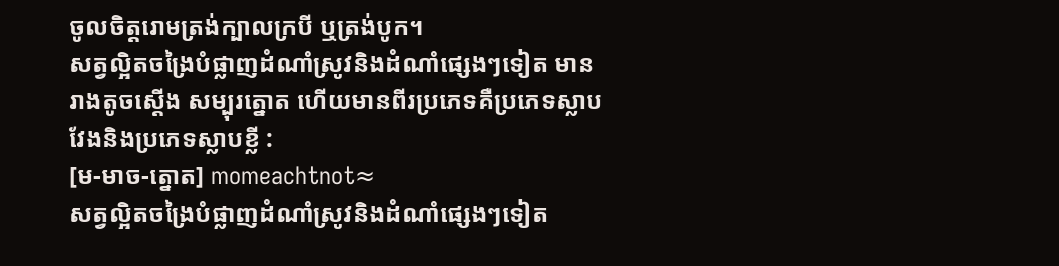ចូលចិត្តរោមត្រង់ក្បាលក្របី ឬត្រង់បូក។
សត្វល្អិតចង្រៃបំផ្លាញដំណាំស្រូវនិងដំណាំផ្សេងៗទៀត មានរាងតូចស្ដើង សម្បុរត្នោត ហើយមានពីរប្រភេទគឺប្រភេទស្លាបវែងនិងប្រភេទស្លាបខ្លី :
[ម-មាច-ត្នោត] momeachtnot≈
សត្វល្អិតចង្រៃបំផ្លាញដំណាំស្រូវនិងដំណាំផ្សេងៗទៀត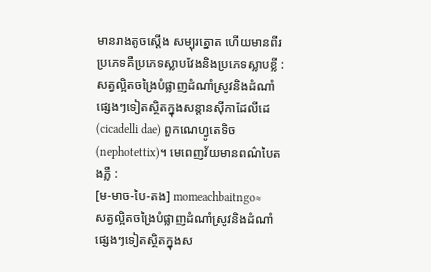មានរាងតូចស្ដើង សម្បុរត្នោត ហើយមានពីរប្រភេទគឺប្រភេទស្លាបវែងនិងប្រភេទស្លាបខ្លី :
សត្វល្អិតចង្រៃបំផ្លាញដំណាំស្រូវនិងដំណាំផ្សេងៗទៀតស្ថិតក្នុងសន្តានស៊ីកាដែលីដេ (cicadelli dae) ពួកណេហ្វូតេទិច (nephotettix)។ មេពេញវ័យមានពណ៌បៃតងភ្លឺ :
[ម-មាច-បៃ-តង] momeachbaitngo≈
សត្វល្អិតចង្រៃបំផ្លាញដំណាំស្រូវនិងដំណាំផ្សេងៗទៀតស្ថិតក្នុងស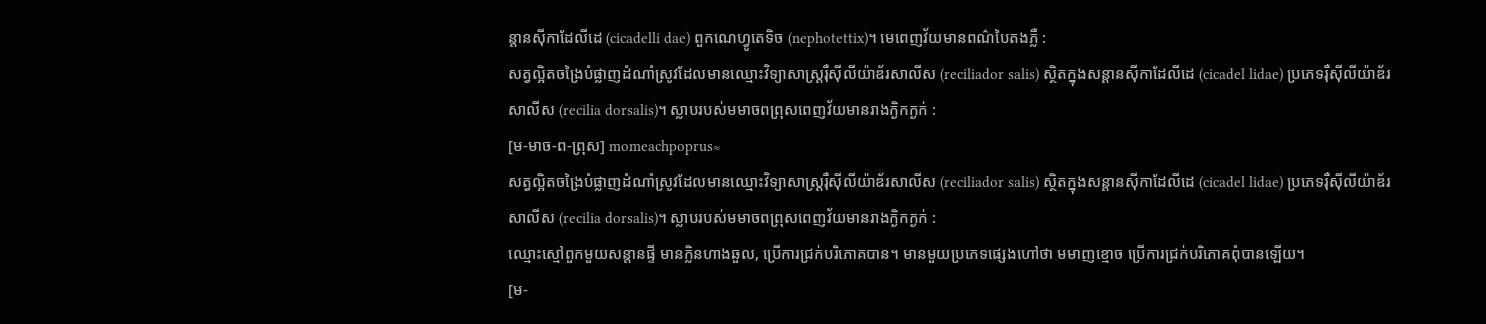ន្តានស៊ីកាដែលីដេ (cicadelli dae) ពួកណេហ្វូតេទិច (nephotettix)។ មេពេញវ័យមានពណ៌បៃតងភ្លឺ :
សត្វល្អិតចង្រៃបំផ្លាញដំណាំស្រូវដែលមានឈ្មោះវិទ្យាសាស្ត្ររ៉ឺស៊ីលីយ៉ាឌ័រសាលីស (reciliador salis) ស្ថិតក្នុងសន្តានស៊ីកាដែលីដេ (cicadel lidae) ប្រភេទរ៉ឺស៊ីលីយ៉ាឌ័រសាលីស (recilia dorsalis)។ ស្លាបរបស់មមាចពព្រុសពេញវ័យមានរាងក្ងិកក្ងក់ :
[ម-មាច-ព-ព្រុស] momeachpoprus≈
សត្វល្អិតចង្រៃបំផ្លាញដំណាំស្រូវដែលមានឈ្មោះវិទ្យាសាស្ត្ររ៉ឺស៊ីលីយ៉ាឌ័រសាលីស (reciliador salis) ស្ថិតក្នុងសន្តានស៊ីកាដែលីដេ (cicadel lidae) ប្រភេទរ៉ឺស៊ីលីយ៉ាឌ័រសាលីស (recilia dorsalis)។ ស្លាបរបស់មមាចពព្រុសពេញវ័យមានរាងក្ងិកក្ងក់ :
ឈ្មោះស្មៅពួកមួយសន្តានផ្ទី មានក្លិនហាងឆួល, ប្រើការជ្រក់បរិភោគបាន។ មានមួយប្រភេទផ្សេងហៅថា មមាញខ្មោច ប្រើការជ្រក់បរិភោគពុំបានឡើយ។
[ម-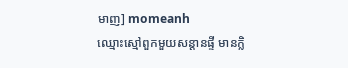មាញ] momeanh
ឈ្មោះស្មៅពួកមួយសន្តានផ្ទី មានក្លិ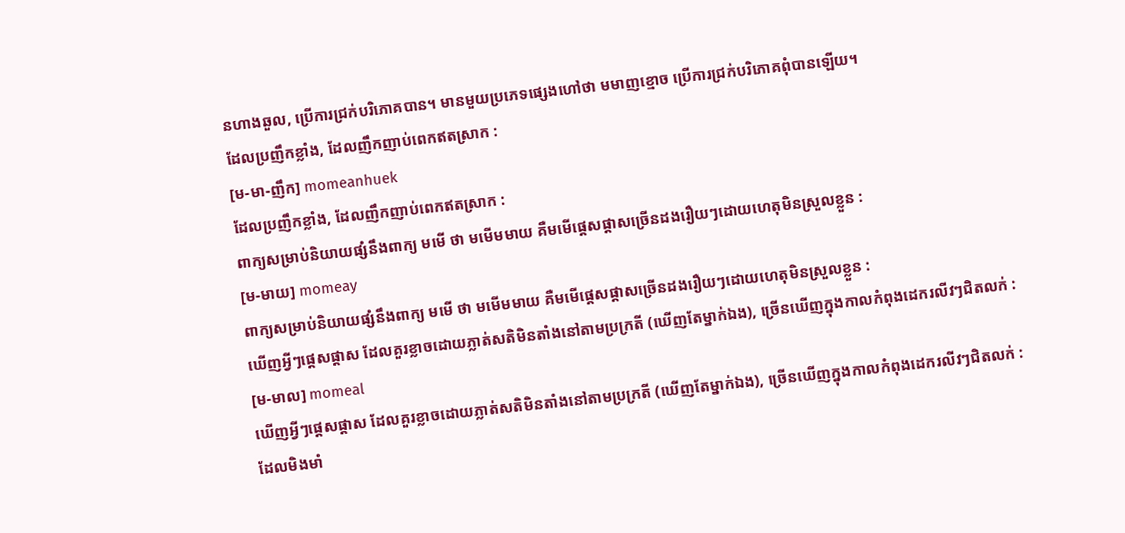នហាងឆួល, ប្រើការជ្រក់បរិភោគបាន។ មានមួយប្រភេទផ្សេងហៅថា មមាញខ្មោច ប្រើការជ្រក់បរិភោគពុំបានឡើយ។
ដែលប្រញឹកខ្លាំង, ដែលញឹកញាប់ពេកឥតស្រាក :
[ម-មា-ញឹក] momeanhuek
ដែលប្រញឹកខ្លាំង, ដែលញឹកញាប់ពេកឥតស្រាក :
ពាក្យសម្រាប់និយាយផ្សំនឹងពាក្យ មមើ ថា មមើមមាយ គឺមមើផ្ដេសផ្ដាសច្រើនដងរឿយៗដោយហេតុមិនស្រួលខ្លួន :
[ម-មាយ] momeay
ពាក្យសម្រាប់និយាយផ្សំនឹងពាក្យ មមើ ថា មមើមមាយ គឺមមើផ្ដេសផ្ដាសច្រើនដងរឿយៗដោយហេតុមិនស្រួលខ្លួន :
ឃើញអ្វីៗផ្ដេសផ្ដាស ដែលគួរខ្លាចដោយភ្លាត់សតិមិនតាំងនៅតាមប្រក្រតី (ឃើញតែម្នាក់ឯង), ច្រើនឃើញក្នុងកាលកំពុងដេករលីវៗជិតលក់ :
[ម-មាល] momeal
ឃើញអ្វីៗផ្ដេសផ្ដាស ដែលគួរខ្លាចដោយភ្លាត់សតិមិនតាំងនៅតាមប្រក្រតី (ឃើញតែម្នាក់ឯង), ច្រើនឃើញក្នុងកាលកំពុងដេករលីវៗជិតលក់ :
ដែលមិងមាំ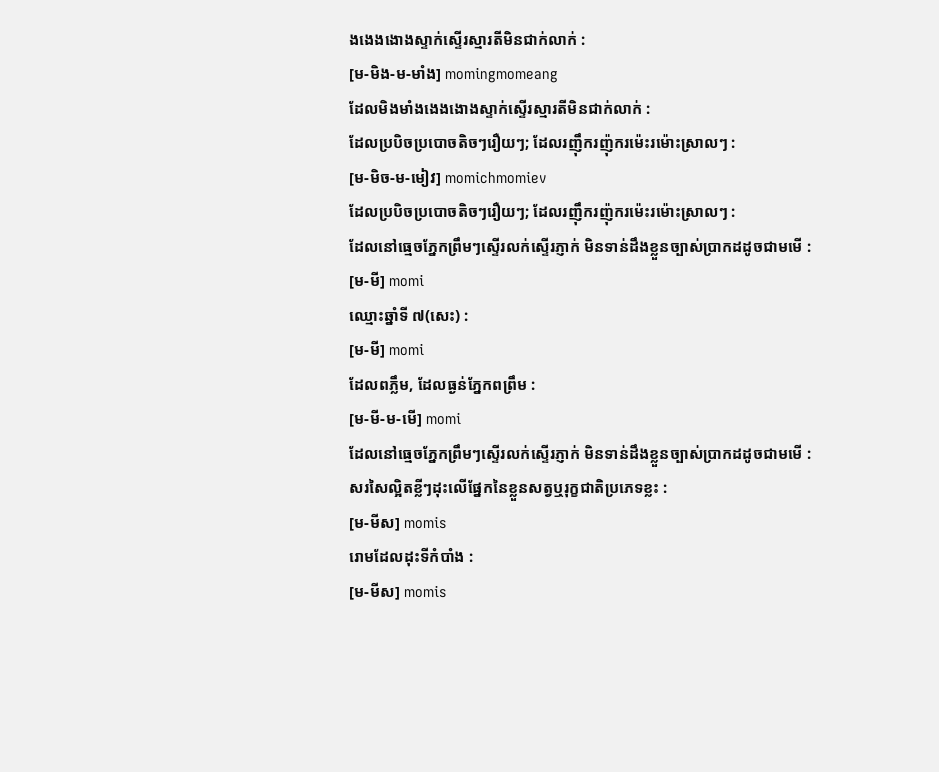ងងេងងោងស្ទាក់ស្ទើរស្មារតីមិនជាក់លាក់ :
[ម-មិង-ម-មាំង] momingmomeang
ដែលមិងមាំងងេងងោងស្ទាក់ស្ទើរស្មារតីមិនជាក់លាក់ :
ដែលប្របិចប្របោចតិចៗរឿយៗ; ដែលរញ៉ឹករញ៉ុករម៉េះរម៉ោះស្រាលៗ :
[ម-មិច-ម-មៀវ] momichmomiev
ដែលប្របិចប្របោចតិចៗរឿយៗ; ដែលរញ៉ឹករញ៉ុករម៉េះរម៉ោះស្រាលៗ :
ដែលនៅធ្មេចភ្នែកព្រឹមៗស្ទើរលក់ស្ទើរភ្ញាក់ មិនទាន់ដឹងខ្លួនច្បាស់ប្រាកដដូចជាមមើ :
[ម-មី] momi
ឈ្មោះឆ្នាំទី ៧(សេះ) :
[ម-មី] momi
ដែលពភ្លឹម, ដែលធ្ងន់ភ្នែកពព្រឹម :
[ម-មី-ម-មើ] momi
ដែលនៅធ្មេចភ្នែកព្រឹមៗស្ទើរលក់ស្ទើរភ្ញាក់ មិនទាន់ដឹងខ្លួនច្បាស់ប្រាកដដូចជាមមើ :
សរសៃល្អិតខ្លីៗដុះលើផ្នែកនៃខ្លួនសត្វឬរុក្ខជាតិប្រភេទខ្លះ :
[ម-មីស] momis
រោមដែលដុះទីកំបាំង :
[ម-មីស] momis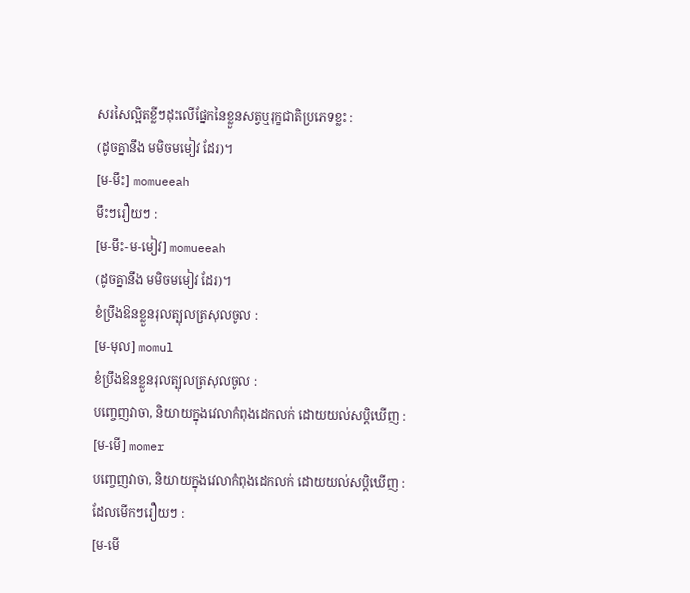សរសៃល្អិតខ្លីៗដុះលើផ្នែកនៃខ្លួនសត្វឬរុក្ខជាតិប្រភេទខ្លះ :
(ដូចគ្នានឹង មមិចមមៀវ ដែរ)។
[ម-មឹះ] momueeah
មឹះៗរឿយៗ :
[ម-មឹះ-ម-មៀវ] momueeah
(ដូចគ្នានឹង មមិចមមៀវ ដែរ)។
ខំប្រឹងឱនខ្លួនរុលត្បុលត្រសុលចូល :
[ម-មុល] momul
ខំប្រឹងឱនខ្លួនរុលត្បុលត្រសុលចូល :
បញ្ចេញវាចា, និយាយក្នុងវេលាកំពុងដេកលក់ ដោយយល់សប្ដិឃើញ :
[ម-មើ] momer
បញ្ចេញវាចា, និយាយក្នុងវេលាកំពុងដេកលក់ ដោយយល់សប្ដិឃើញ :
ដែលមើកៗរឿយៗ :
[ម-មើ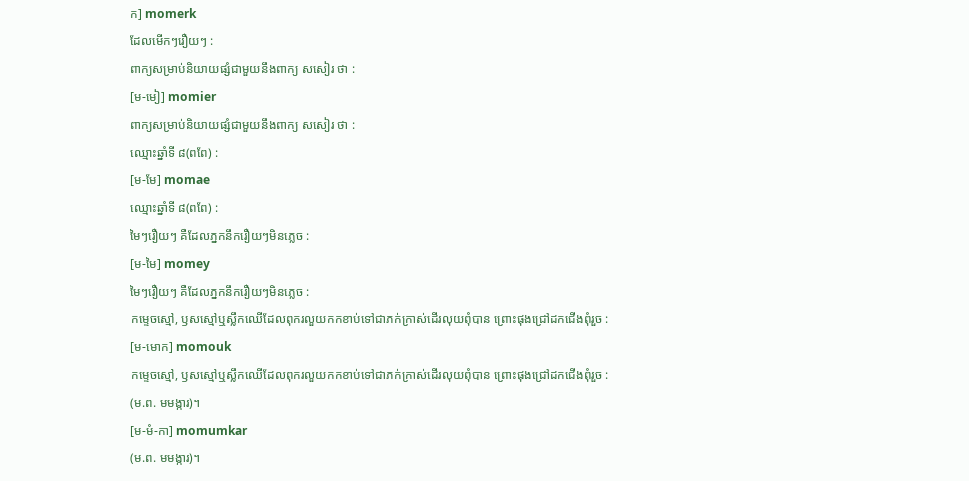ក] momerk
ដែលមើកៗរឿយៗ :
ពាក្យសម្រាប់និយាយផ្សំជាមួយនឹងពាក្យ សសៀរ ថា :
[ម-មៀ] momier
ពាក្យសម្រាប់និយាយផ្សំជាមួយនឹងពាក្យ សសៀរ ថា :
ឈ្មោះឆ្នាំទី ៨(ពពែ) :
[ម-មែ] momae
ឈ្មោះឆ្នាំទី ៨(ពពែ) :
មៃៗរឿយៗ គឺដែលភ្នកនឹករឿយៗមិនភ្លេច :
[ម-មៃ] momey
មៃៗរឿយៗ គឺដែលភ្នកនឹករឿយៗមិនភ្លេច :
កម្ទេចស្មៅ, ឫសស្មៅឬស្លឹកឈើដែលពុករលួយកកខាប់ទៅជាភក់ក្រាស់ដើរលុយពុំបាន ព្រោះផុងជ្រៅដកជើងពុំរួច :
[ម-មោក] momouk
កម្ទេចស្មៅ, ឫសស្មៅឬស្លឹកឈើដែលពុករលួយកកខាប់ទៅជាភក់ក្រាស់ដើរលុយពុំបាន ព្រោះផុងជ្រៅដកជើងពុំរួច :
(ម.ព. មមង្ការ)។
[ម-មំ-កា] momumkar
(ម.ព. មមង្ការ)។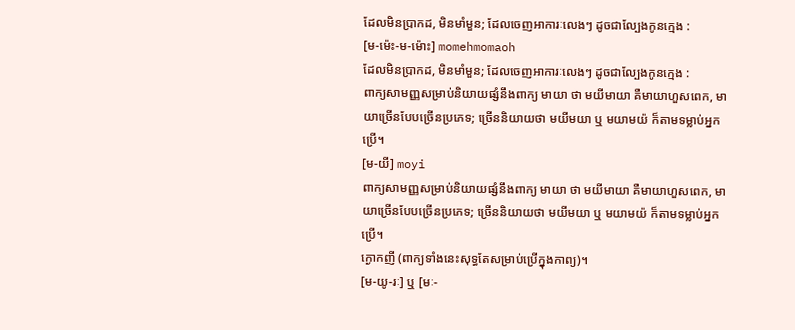ដែលមិនប្រាកដ, មិនមាំមួន; ដែលចេញអាការៈលេងៗ ដូចជាល្បែងកូនក្មេង :
[ម-ម៉េះ-ម-ម៉ោះ] momehmomaoh
ដែលមិនប្រាកដ, មិនមាំមួន; ដែលចេញអាការៈលេងៗ ដូចជាល្បែងកូនក្មេង :
ពាក្យសាមញ្ញសម្រាប់និយាយផ្សំនឹងពាក្យ មាយា ថា មយីមាយា គឺមាយាហួសពេក, មាយាច្រើនបែបច្រើនប្រភេទ; ច្រើននិយាយថា មយីមយា ឬ មយាមយ៉ ក៏តាមទម្លាប់អ្នកប្រើ។
[ម-យី] moyi
ពាក្យសាមញ្ញសម្រាប់និយាយផ្សំនឹងពាក្យ មាយា ថា មយីមាយា គឺមាយាហួសពេក, មាយាច្រើនបែបច្រើនប្រភេទ; ច្រើននិយាយថា មយីមយា ឬ មយាមយ៉ ក៏តាមទម្លាប់អ្នកប្រើ។
ក្ងោកញី (ពាក្យទាំងនេះសុទ្ធតែសម្រាប់ប្រើក្នុងកាព្យ)។
[ម-យូ-រៈ] ឬ [មៈ-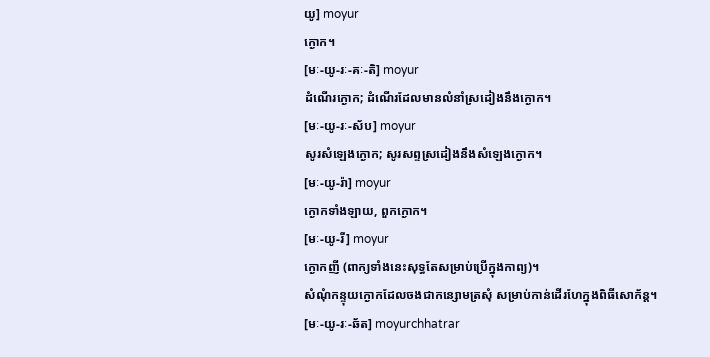យូ] moyur
ក្ងោក។
[មៈ-យូ-រៈ-គៈ-តិ] moyur
ដំណើរក្ងោក; ដំណើរដែលមានលំនាំស្រដៀងនឹងក្ងោក។
[មៈ-យូ-រៈ-ស័ប] moyur
សូរសំឡេងក្ងោក; សូរសព្ទស្រដៀងនឹងសំឡេងក្ងោក។
[មៈ-យូ-រ៉ា] moyur
ក្ងោកទាំងឡាយ, ពួកក្ងោក។
[មៈ-យូ-រី] moyur
ក្ងោកញី (ពាក្យទាំងនេះសុទ្ធតែសម្រាប់ប្រើក្នុងកាព្យ)។
សំណុំកន្ទុយក្ងោកដែលចងជាកន្សោមត្រសុំ សម្រាប់កាន់ដើរហែក្នុងពិធីសោក័ន្ត។
[មៈ-យូ-រៈ-ឆ័ត] moyurchhatrar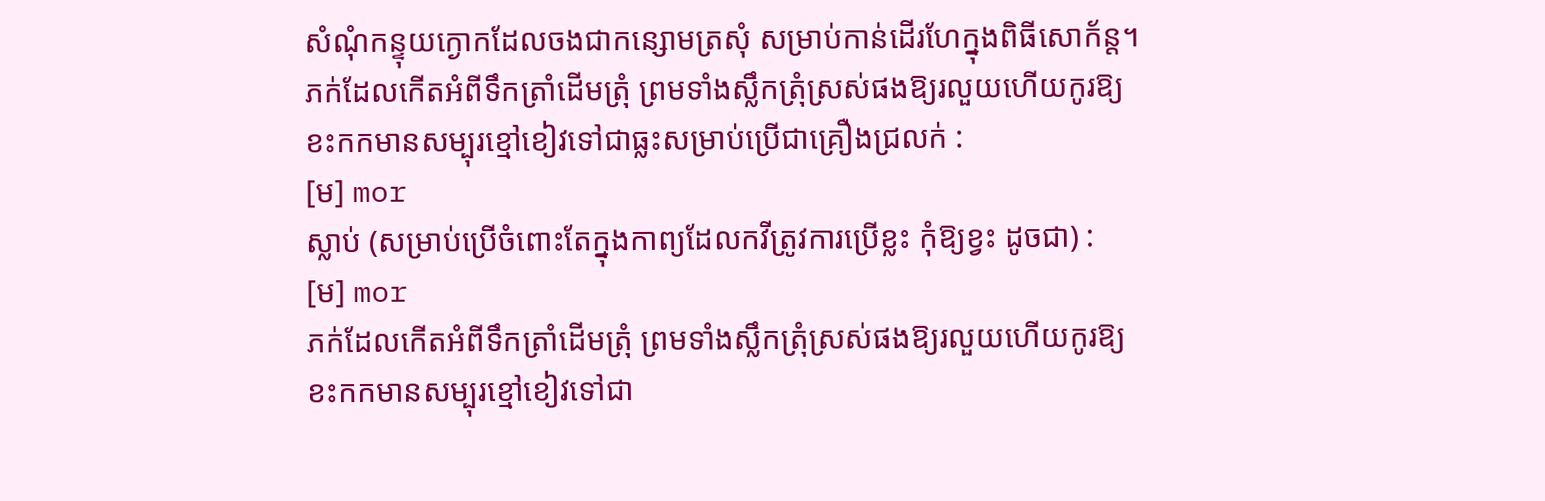សំណុំកន្ទុយក្ងោកដែលចងជាកន្សោមត្រសុំ សម្រាប់កាន់ដើរហែក្នុងពិធីសោក័ន្ត។
ភក់ដែលកើតអំពីទឹកត្រាំដើមត្រុំ ព្រមទាំងស្លឹកត្រុំស្រស់ផងឱ្យរលួយហើយកូរឱ្យខះកកមានសម្បុរខ្មៅខៀវទៅជាធ្លះសម្រាប់ប្រើជាគ្រឿងជ្រលក់ :
[ម] mor
ស្លាប់ (សម្រាប់ប្រើចំពោះតែក្នុងកាព្យដែលកវីត្រូវការប្រើខ្លះ កុំឱ្យខ្វះ ដូចជា) :
[ម] mor
ភក់ដែលកើតអំពីទឹកត្រាំដើមត្រុំ ព្រមទាំងស្លឹកត្រុំស្រស់ផងឱ្យរលួយហើយកូរឱ្យខះកកមានសម្បុរខ្មៅខៀវទៅជា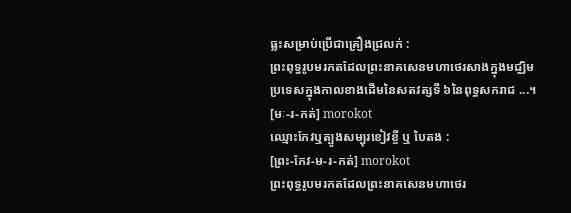ធ្លះសម្រាប់ប្រើជាគ្រឿងជ្រលក់ :
ព្រះពុទ្ធរូបមរកតដែលព្រះនាគសេនមហាថេរសាងក្នុងមជ្ឈិមប្រទេសក្នុងកាលខាងដើមនៃសតវត្សទី ៦នៃពុទ្ធសករាជ ...។
[មៈ-រ-កត់] morokot
ឈ្មោះកែវឬត្បូងសម្បុរខៀវខ្ចី ឬ បៃតង :
[ព្រះ-កែវ-ម-រ-កត់] morokot
ព្រះពុទ្ធរូបមរកតដែលព្រះនាគសេនមហាថេរ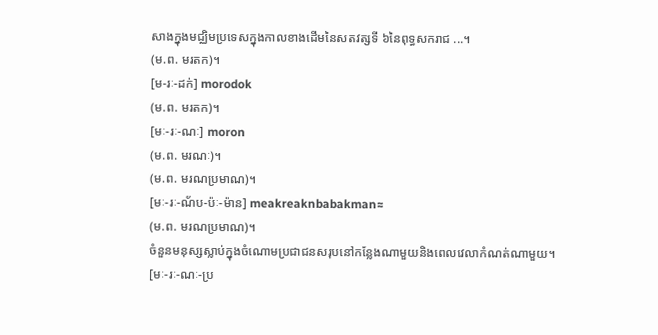សាងក្នុងមជ្ឈិមប្រទេសក្នុងកាលខាងដើមនៃសតវត្សទី ៦នៃពុទ្ធសករាជ ...។
(ម.ព. មរតក)។
[ម-រៈ-ដក់] morodok
(ម.ព. មរតក)។
[មៈ-រៈ-ណៈ] moron
(ម.ព. មរណៈ)។
(ម.ព. មរណប្រមាណ)។
[មៈ-រៈ-ណ័ប-ប៉ៈ-ម៉ាន] meakreaknbabakman≈
(ម.ព. មរណប្រមាណ)។
ចំនួនមនុស្សស្លាប់ក្នុងចំណោមប្រជាជនសរុបនៅកន្លែងណាមួយនិងពេលវេលាកំណត់ណាមួយ។
[មៈ-រៈ-ណៈ-ប្រ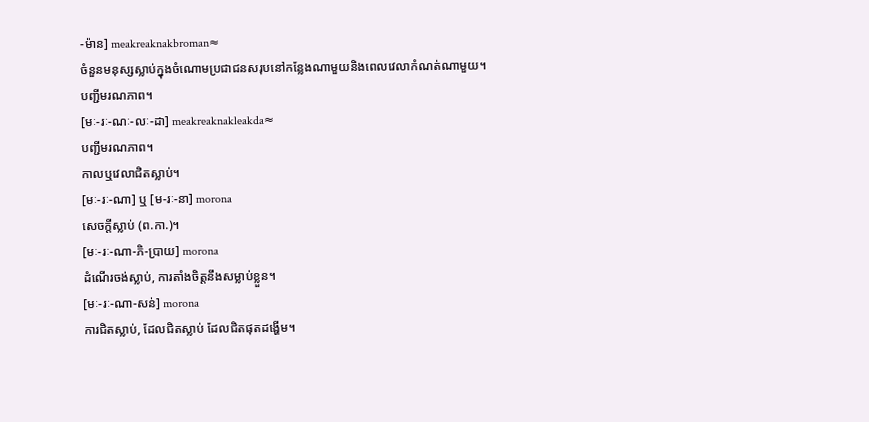-ម៉ាន] meakreaknakbroman≈
ចំនួនមនុស្សស្លាប់ក្នុងចំណោមប្រជាជនសរុបនៅកន្លែងណាមួយនិងពេលវេលាកំណត់ណាមួយ។
បញ្ជីមរណភាព។
[មៈ-រៈ-ណៈ-លៈ-ដា] meakreaknakleakda≈
បញ្ជីមរណភាព។
កាលឬវេលាជិតស្លាប់។
[មៈ-រៈ-ណា] ឬ [ម-រៈ-នា] morona
សេចក្ដីស្លាប់ (ព.កា.)។
[មៈ-រៈ-ណា-ភិ-ប្រាយ] morona
ដំណើរចង់ស្លាប់, ការតាំងចិត្តនឹងសម្លាប់ខ្លួន។
[មៈ-រៈ-ណា-សន់] morona
ការជិតស្លាប់, ដែលជិតស្លាប់ ដែលជិតផុតដង្ហើម។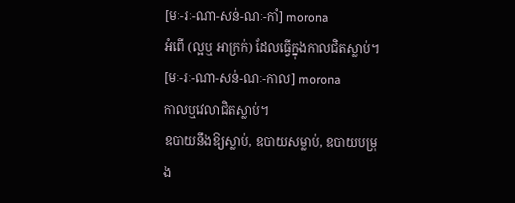[មៈ-រៈ-ណា-សន់-ណៈ-កាំ] morona
អំពើ (ល្អឬ អាក្រក់) ដែលធ្វើក្នុងកាលជិតស្លាប់។
[មៈ-រៈ-ណា-សន់-ណៈ-កាល] morona
កាលឬវេលាជិតស្លាប់។
ឧបាយនឹងឱ្យស្លាប់, ឧបាយសម្លាប់, ឧបាយបម្រុង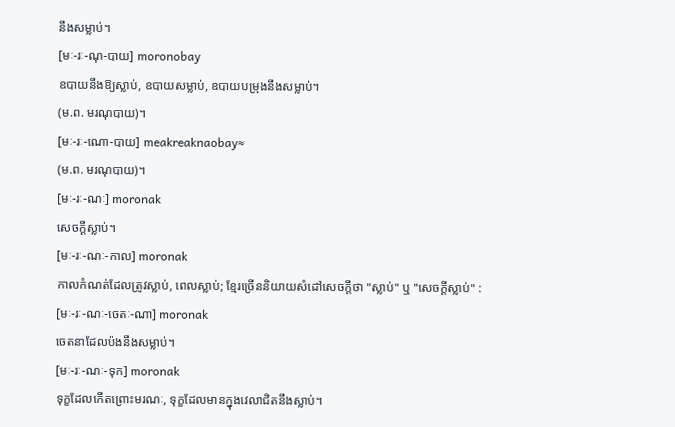នឹងសម្លាប់។
[មៈ-រៈ-ណុ-បាយ] moronobay
ឧបាយនឹងឱ្យស្លាប់, ឧបាយសម្លាប់, ឧបាយបម្រុងនឹងសម្លាប់។
(ម.ព. មរណុបាយ)។
[មៈ-រៈ-ណោ-បាយ] meakreaknaobay≈
(ម.ព. មរណុបាយ)។
[មៈ-រៈ-ណៈ] moronak
សេចក្ដីស្លាប់។
[មៈ-រៈ-ណៈ-កាល] moronak
កាលកំណត់ដែលត្រូវស្លាប់, ពេលស្លាប់; ខ្មែរច្រើននិយាយសំដៅសេចក្ដីថា "ស្លាប់" ឬ "សេចក្ដីស្លាប់" :
[មៈ-រៈ-ណៈ-ចេតៈ-ណា] moronak
ចេតនាដែលប៉ងនឹងសម្លាប់។
[មៈ-រៈ-ណៈ-ទុក] moronak
ទុក្ខដែលកើតព្រោះមរណៈ, ទុក្ខដែលមានក្នុងវេលាជិតនឹងស្លាប់។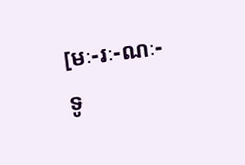[មៈ-រៈ-ណៈ-ទូ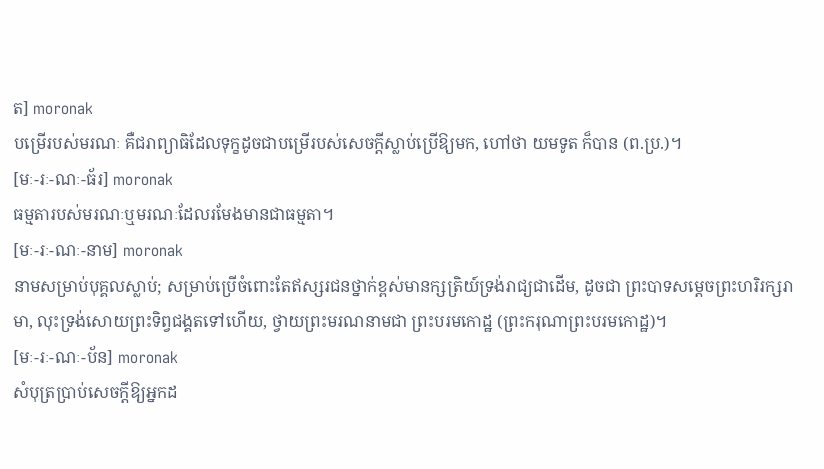ត] moronak
បម្រើរបស់មរណៈ គឺជរាព្យាធិដែលទុក្ខដូចជាបម្រើរបស់សេចក្ដីស្លាប់ប្រើឱ្យមក, ហៅថា យមទូត ក៏បាន (ព.ប្រ.)។
[មៈ-រៈ-ណៈ-ធ័រ] moronak
ធម្មតារបស់មរណៈឬមរណៈដែលរមែងមានជាធម្មតា។
[មៈ-រៈ-ណៈ-នាម] moronak
នាមសម្រាប់បុគ្គលស្លាប់; សម្រាប់ប្រើចំពោះតែឥស្សរជនថ្នាក់ខ្ពស់មានក្សត្រិយ៍ទ្រង់រាជ្យជាដើម, ដូចជា ព្រះបាទសម្ដេចព្រះហរិរក្សរាមា, លុះទ្រង់សោយព្រះទិព្វជង្គតទៅហើយ, ថ្វាយព្រះមរណនាមជា ព្រះបរមកោដ្ឋ (ព្រះករុណាព្រះបរមកោដ្ឋ)។
[មៈ-រៈ-ណៈ-ប័ន] moronak
សំបុត្រប្រាប់សេចក្ដីឱ្យអ្នកដ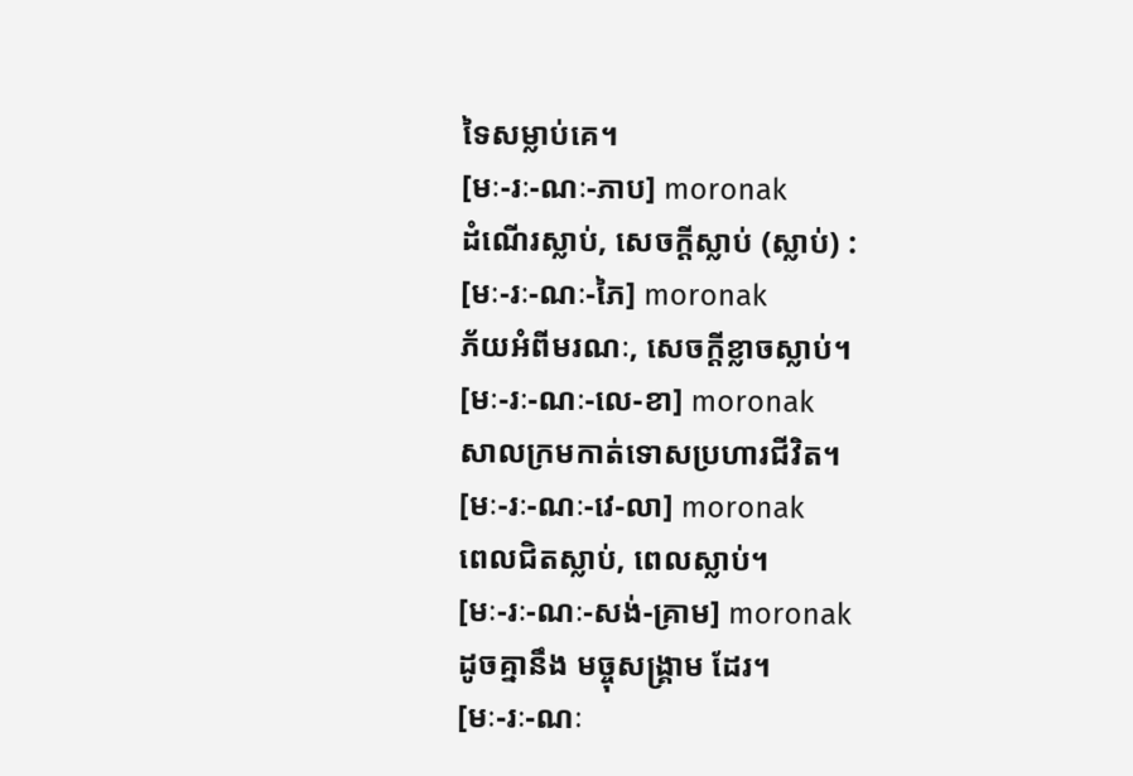ទៃសម្លាប់គេ។
[មៈ-រៈ-ណៈ-ភាប] moronak
ដំណើរស្លាប់, សេចក្ដីស្លាប់ (ស្លាប់) :
[មៈ-រៈ-ណៈ-ភៃ] moronak
ភ័យអំពីមរណៈ, សេចក្ដីខ្លាចស្លាប់។
[មៈ-រៈ-ណៈ-លេ-ខា] moronak
សាលក្រមកាត់ទោសប្រហារជីវិត។
[មៈ-រៈ-ណៈ-វេ-លា] moronak
ពេលជិតស្លាប់, ពេលស្លាប់។
[មៈ-រៈ-ណៈ-សង់-គ្រាម] moronak
ដូចគ្នានឹង មច្ចុសង្គ្រាម ដែរ។
[មៈ-រៈ-ណៈ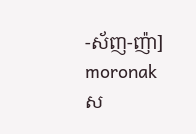-ស័ញ-ញ៉ា] moronak
ស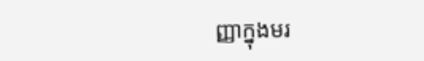ញ្ញាក្នុងមរ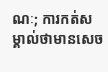ណៈ; ការកត់សម្គាល់ថាមានសេច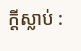ក្ដីស្លាប់ :